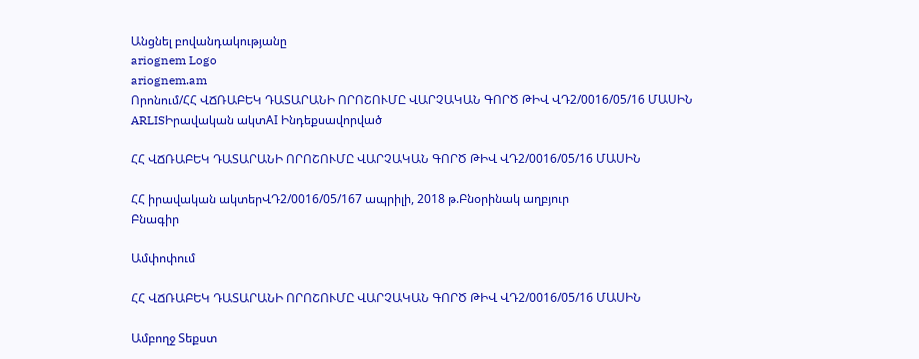Անցնել բովանդակությանը
ariognem Logo
ariognem.am
Որոնում/ՀՀ ՎՃՌԱԲԵԿ ԴԱՏԱՐԱՆԻ ՈՐՈՇՈՒՄԸ ՎԱՐՉԱԿԱՆ ԳՈՐԾ ԹԻՎ ՎԴ2/0016/05/16 ՄԱՍԻՆ
ARLISԻրավական ակտAI Ինդեքսավորված

ՀՀ ՎՃՌԱԲԵԿ ԴԱՏԱՐԱՆԻ ՈՐՈՇՈՒՄԸ ՎԱՐՉԱԿԱՆ ԳՈՐԾ ԹԻՎ ՎԴ2/0016/05/16 ՄԱՍԻՆ

ՀՀ իրավական ակտերՎԴ2/0016/05/167 ապրիլի, 2018 թ.Բնօրինակ աղբյուր
Բնագիր

Ամփոփում

ՀՀ ՎՃՌԱԲԵԿ ԴԱՏԱՐԱՆԻ ՈՐՈՇՈՒՄԸ ՎԱՐՉԱԿԱՆ ԳՈՐԾ ԹԻՎ ՎԴ2/0016/05/16 ՄԱՍԻՆ

Ամբողջ Տեքստ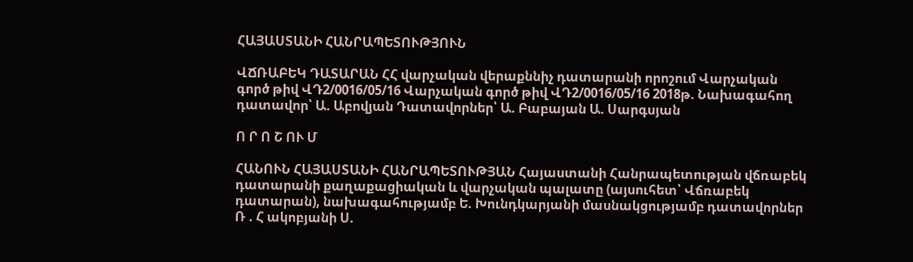ՀԱՅԱՍՏԱՆԻ ՀԱՆՐԱՊԵՏՈՒԹՅՈՒՆ

ՎՃՌԱԲԵԿ ԴԱՏԱՐԱՆ ՀՀ վարչական վերաքննիչ դատարանի որոշում Վարչական գործ թիվ ՎԴ2/0016/05/16 Վարչական գործ թիվ ՎԴ2/0016/05/16 2018թ. Նախագահող դատավոր՝ Ա. Աբովյան Դատավորներ՝ Ա. Բաբայան Ա. Սարգսյան

Ո Ր Ո Շ ՈՒ Մ

ՀԱՆՈՒՆ ՀԱՅԱՍՏԱՆԻ ՀԱՆՐԱՊԵՏՈՒԹՅԱՆ Հայաստանի Հանրապետության վճռաբեկ դատարանի քաղաքացիական և վարչական պալատը (այսուհետ՝ Վճռաբեկ դատարան), նախագահությամբ Ե. Խունդկարյանի մասնակցությամբ դատավորներ Ռ . Հ ակոբյանի Ս.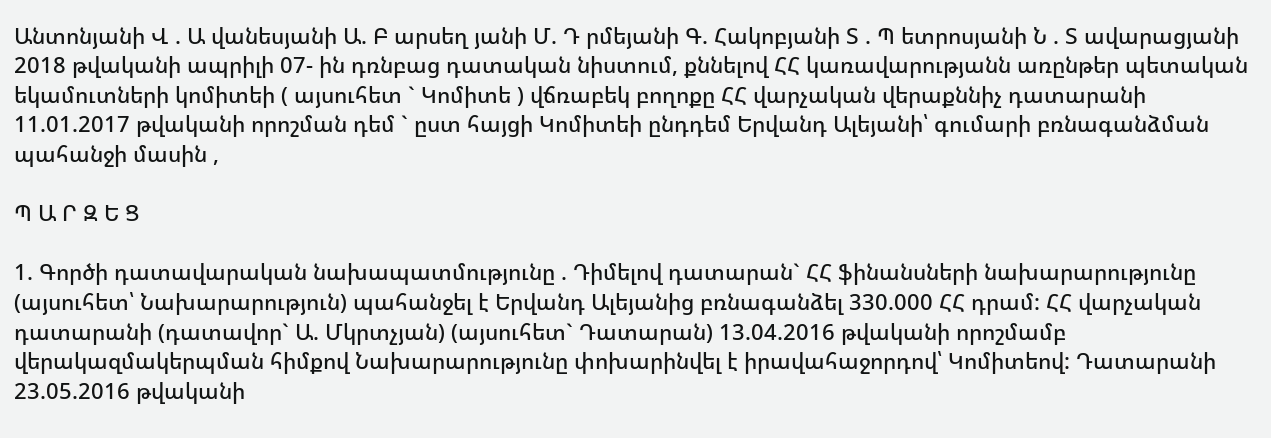Անտոնյանի Վ . Ա վանեսյանի Ա. Բ արսեղ յանի Մ. Դ րմեյանի Գ. Հակոբյանի Տ . Պ ետրոսյանի Ն . Տ ավարացյանի 2018 թվականի ապրիլի 07- ին դռնբաց դատական նիստում, քննելով ՀՀ կառավարությանն առընթեր պետական եկամուտների կոմիտեի ( այսուհետ ` Կոմիտե ) վճռաբեկ բողոքը ՀՀ վարչական վերաքննիչ դատարանի 11.01.2017 թվականի որոշման դեմ ` ըստ հայցի Կոմիտեի ընդդեմ Երվանդ Ալեյանի՝ գումարի բռնագանձման պահանջի մասին ,

Պ Ա Ր Զ Ե Ց

1. Գործի դատավարական նախապատմությունը . Դիմելով դատարան` ՀՀ ֆինանսների նախարարությունը (այսուհետ՝ Նախարարություն) պահանջել է Երվանդ Ալեյանից բռնագանձել 330.000 ՀՀ դրամ: ՀՀ վարչական դատարանի (դատավոր` Ա. Մկրտչյան) (այսուհետ` Դատարան) 13.04.2016 թվականի որոշմամբ վերակազմակերպման հիմքով Նախարարությունը փոխարինվել է իրավահաջորդով՝ Կոմիտեով: Դատարանի 23.05.2016 թվականի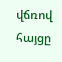վճռով հայցը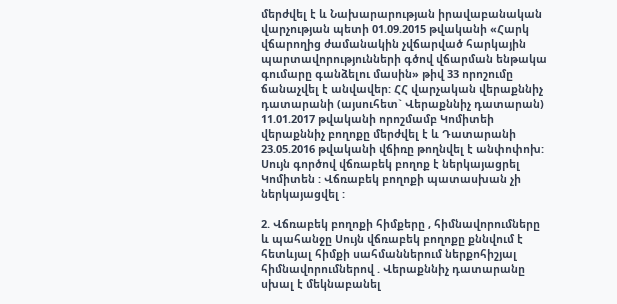մերժվել է և Նախարարության իրավաբանական վարչության պետի 01.09.2015 թվականի «Հարկ վճարողից ժամանակին չվճարված հարկային պարտավորությունների գծով վճարման ենթակա գումարը գանձելու մասին» թիվ 33 որոշումը ճանաչվել է անվավեր: ՀՀ վարչական վերաքննիչ դատարանի (այսուհետ` Վերաքննիչ դատարան) 11.01.2017 թվականի որոշմամբ Կոմիտեի վերաքննիչ բողոքը մերժվել է և Դատարանի 23.05.2016 թվականի վճիռը թողնվել է անփոփոխ: Սույն գործով վճռաբեկ բողոք է ներկայացրել Կոմիտեն : Վճռաբեկ բողոքի պատասխան չի ներկայացվել :

2. Վճռաբեկ բողոքի հիմքերը , հիմնավորումները և պահանջը Սույն վճռաբեկ բողոքը քննվում է հետևյալ հիմքի սահմաններում ներքոհիշյալ հիմնավորումներով . Վերաքննիչ դատարանը սխալ է մեկնաբանել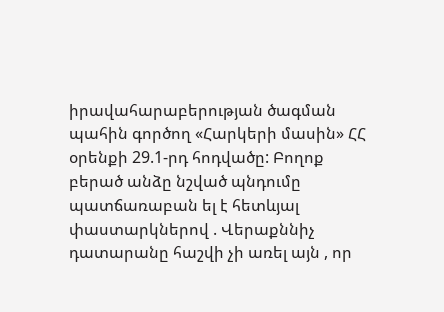իրավահարաբերության ծագման պահին գործող «Հարկերի մասին» ՀՀ օրենքի 29.1-րդ հոդվածը: Բողոք բերած անձը նշված պնդումը պատճառաբան ել է հետևյալ փաստարկներով . Վերաքննիչ դատարանը հաշվի չի առել այն , որ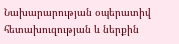Նախարարության օպերատիվ հետախուզության և ներքին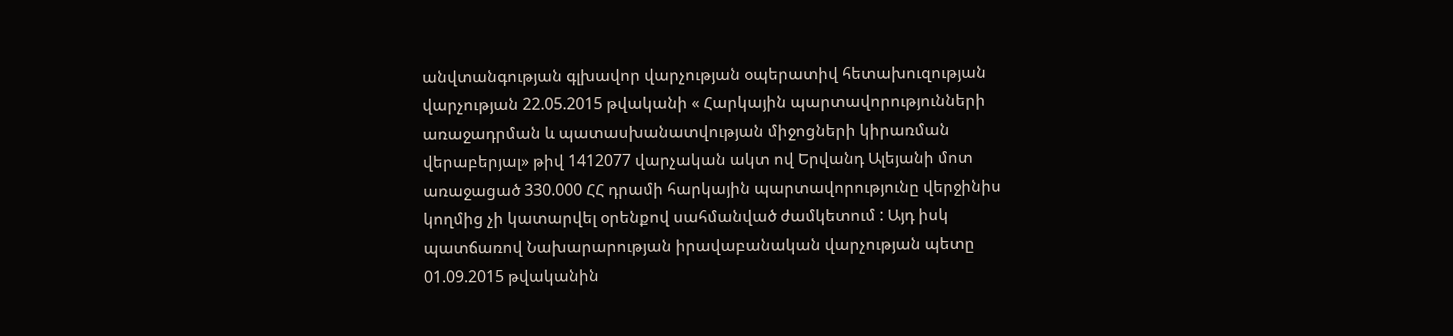անվտանգության գլխավոր վարչության օպերատիվ հետախուզության վարչության 22.05.2015 թվականի « Հարկային պարտավորությունների առաջադրման և պատասխանատվության միջոցների կիրառման վերաբերյալ» թիվ 1412077 վարչական ակտ ով Երվանդ Ալեյանի մոտ առաջացած 330.000 ՀՀ դրամի հարկային պարտավորությունը վերջինիս կողմից չի կատարվել օրենքով սահմանված ժամկետում : Այդ իսկ պատճառով Նախարարության իրավաբանական վարչության պետը 01.09.2015 թվականին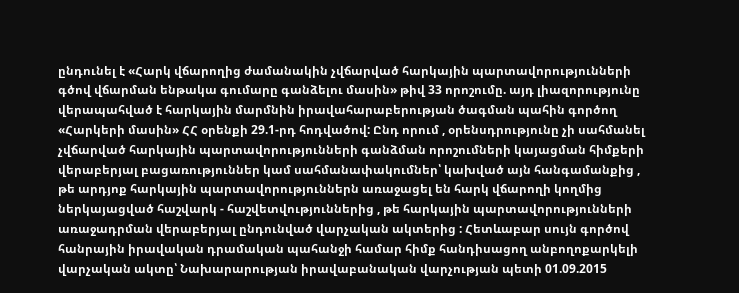ընդունել է «Հարկ վճարողից ժամանակին չվճարված հարկային պարտավորությունների գծով վճարման ենթակա գումարը գանձելու մասին» թիվ 33 որոշումը. այդ լիազորությունը վերապահված է հարկային մարմնին իրավահարաբերության ծագման պահին գործող «Հարկերի մասին» ՀՀ օրենքի 29.1-րդ հոդվածով: Ընդ որում , օրենսդրությունը չի սահմանել չվճարված հարկային պարտավորությունների գանձման որոշումների կայացման հիմքերի վերաբերյալ բացառություններ կամ սահմանափակումներ՝ կախված այն հանգամանքից , թե արդյոք հարկային պարտավորություններն առաջացել են հարկ վճարողի կողմից ներկայացված հաշվարկ - հաշվետվություններից , թե հարկային պարտավորությունների առաջադրման վերաբերյալ ընդունված վարչական ակտերից : Հետևաբար սույն գործով հանրային իրավական դրամական պահանջի համար հիմք հանդիսացող անբողոքարկելի վարչական ակտը՝ Նախարարության իրավաբանական վարչության պետի 01.09.2015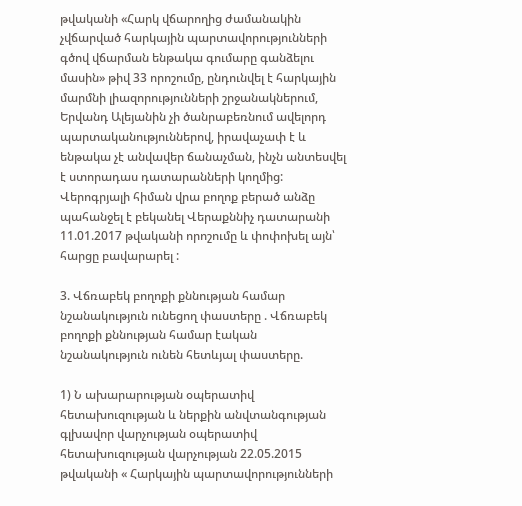թվականի «Հարկ վճարողից ժամանակին չվճարված հարկային պարտավորությունների գծով վճարման ենթակա գումարը գանձելու մասին» թիվ 33 որոշումը, ընդունվել է հարկային մարմնի լիազորությունների շրջանակներում, Երվանդ Ալեյանին չի ծանրաբեռնում ավելորդ պարտականություններով, իրավաչափ է և ենթակա չէ անվավեր ճանաչման, ինչն անտեսվել է ստորադաս դատարանների կողմից: Վերոգրյալի հիման վրա բողոք բերած անձը պահանջել է բեկանել Վերաքննիչ դատարանի 11.01.2017 թվականի որոշումը և փոփոխել այն՝ հարցը բավարարել :

3. Վճռաբեկ բողոքի քննության համար նշանակություն ունեցող փաստերը . Վճռաբեկ բողոքի քննության համար էական նշանակություն ունեն հետևյալ փաստերը.

1) Ն ախարարության օպերատիվ հետախուզության և ներքին անվտանգության գլխավոր վարչության օպերատիվ հետախուզության վարչության 22.05.2015 թվականի « Հարկային պարտավորությունների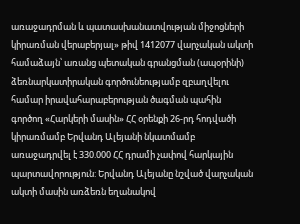առաջադրման և պատասխանատվության միջոցների կիրառման վերաբերյալ» թիվ 1412077 վարչական ակտի համաձայն՝ առանց պետական գրանցման (ապօրինի) ձեռնարկատիրական գործունեությամբ զբաղվելու համար իրավահարաբերության ծագման պահին գործող «Հարկերի մասին» ՀՀ օրենքի 26-րդ հոդվածի կիրառմամբ Երվանդ Ալեյանի նկատմամբ առաջադրվել է 330.000 ՀՀ դրամի չափով հարկային պարտավորություն: Երվանդ Ալեյանը նշված վարչական ակտի մասին առձեռն եղանակով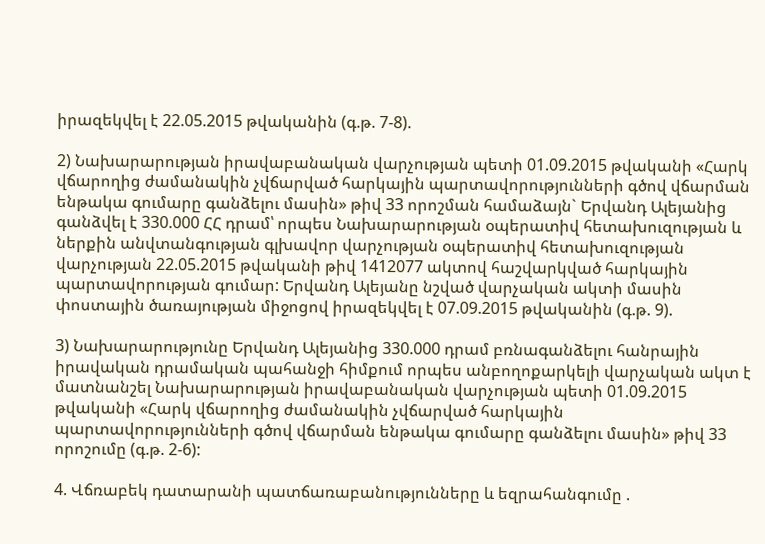իրազեկվել է 22.05.2015 թվականին (գ.թ. 7-8).

2) Նախարարության իրավաբանական վարչության պետի 01.09.2015 թվականի «Հարկ վճարողից ժամանակին չվճարված հարկային պարտավորությունների գծով վճարման ենթակա գումարը գանձելու մասին» թիվ 33 որոշման համաձայն` Երվանդ Ալեյանից գանձվել է 330.000 ՀՀ դրամ՝ որպես Նախարարության օպերատիվ հետախուզության և ներքին անվտանգության գլխավոր վարչության օպերատիվ հետախուզության վարչության 22.05.2015 թվականի թիվ 1412077 ակտով հաշվարկված հարկային պարտավորության գումար: Երվանդ Ալեյանը նշված վարչական ակտի մասին փոստային ծառայության միջոցով իրազեկվել է 07.09.2015 թվականին (գ.թ. 9).

3) Նախարարությունը Երվանդ Ալեյանից 330.000 դրամ բռնագանձելու հանրային իրավական դրամական պահանջի հիմքում որպես անբողոքարկելի վարչական ակտ է մատնանշել Նախարարության իրավաբանական վարչության պետի 01.09.2015 թվականի «Հարկ վճարողից ժամանակին չվճարված հարկային պարտավորությունների գծով վճարման ենթակա գումարը գանձելու մասին» թիվ 33 որոշումը (գ.թ. 2-6):

4. Վճռաբեկ դատարանի պատճառաբանությունները և եզրահանգումը .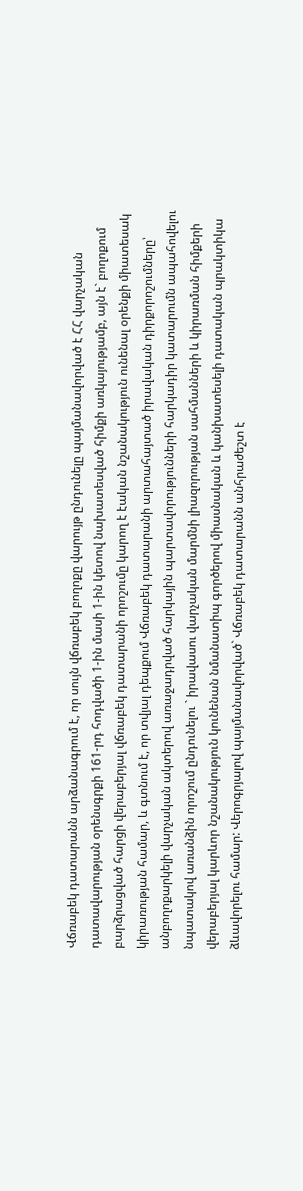Վճռաբեկ դատարանն արձանագրում է, որ սույն վճռաբեկ բողոքը վարույթ ընդունելը պայմանավորված է ՀՀ վարչական դատավարության օրենսգրքի 161-րդ հոդվածի 1-ին մասի 1-ին կետով նախատեսված հիմքի առկայությամբ, այն է` բողոքում բարձրացված հարցի վերաբերյալ վճռաբեկ դատարանի որոշումը կարող է էական նշանակություն ունենալ օրենքի միատեսակ կիրառության համար, և գտնում է, որ տվյալ դեպքում Վճռաբեկ դատարանի արտահայտած իրավական դիրքորոշումները՝ անբողոքարկելի վարչական ակտերով առաջադրված հարկային պարտավորությունների հարկադիր կատարումն ապահովելու նպատակով առանձին որոշում ընդունելու ` իրավասու վարչական մարմնի լիազորության սահմանների և կիրառման հիմքերի վերաբերյալ կարևոր նշանակություն կունենան նմանատիպ գործերով միասնական և կանխատեսելի դատական պրակտիկա ձևավորելու համար: Վերոգրյալով պայմանավորված` Վճռաբեկ դատարանն անհրաժեշտ է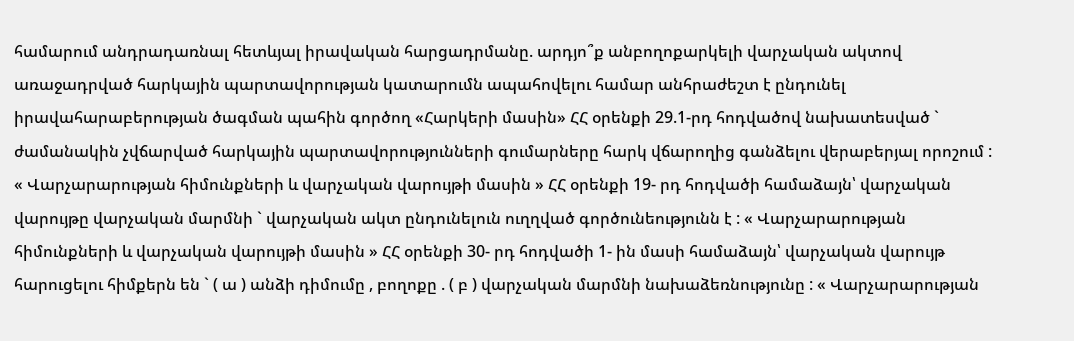համարում անդրադառնալ հետևյալ իրավական հարցադրմանը. արդյո՞ք անբողոքարկելի վարչական ակտով առաջադրված հարկային պարտավորության կատարումն ապահովելու համար անհրաժեշտ է ընդունել իրավահարաբերության ծագման պահին գործող «Հարկերի մասին» ՀՀ օրենքի 29.1-րդ հոդվածով նախատեսված ` ժամանակին չվճարված հարկային պարտավորությունների գումարները հարկ վճարողից գանձելու վերաբերյալ որոշում : « Վարչարարության հիմունքների և վարչական վարույթի մասին » ՀՀ օրենքի 19- րդ հոդվածի համաձայն՝ վարչական վարույթը վարչական մարմնի ` վարչական ակտ ընդունելուն ուղղված գործունեությունն է : « Վարչարարության հիմունքների և վարչական վարույթի մասին » ՀՀ օրենքի 30- րդ հոդվածի 1- ին մասի համաձայն՝ վարչական վարույթ հարուցելու հիմքերն են ` ( ա ) անձի դիմումը , բողոքը . ( բ ) վարչական մարմնի նախաձեռնությունը : « Վարչարարության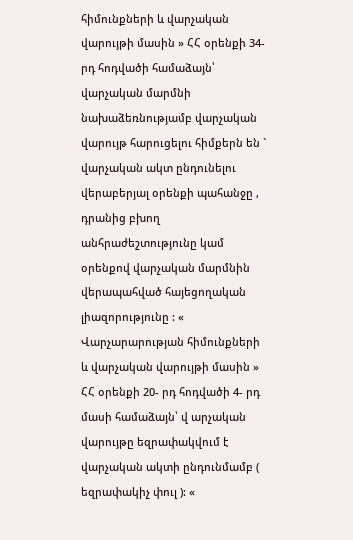հիմունքների և վարչական վարույթի մասին » ՀՀ օրենքի 34- րդ հոդվածի համաձայն՝ վարչական մարմնի նախաձեռնությամբ վարչական վարույթ հարուցելու հիմքերն են ` վարչական ակտ ընդունելու վերաբերյալ օրենքի պահանջը , դրանից բխող անհրաժեշտությունը կամ օրենքով վարչական մարմնին վերապահված հայեցողական լիազորությունը : « Վարչարարության հիմունքների և վարչական վարույթի մասին » ՀՀ օրենքի 20- րդ հոդվածի 4- րդ մասի համաձայն՝ վ արչական վարույթը եզրափակվում է վարչական ակտի ընդունմամբ ( եզրափակիչ փուլ ): «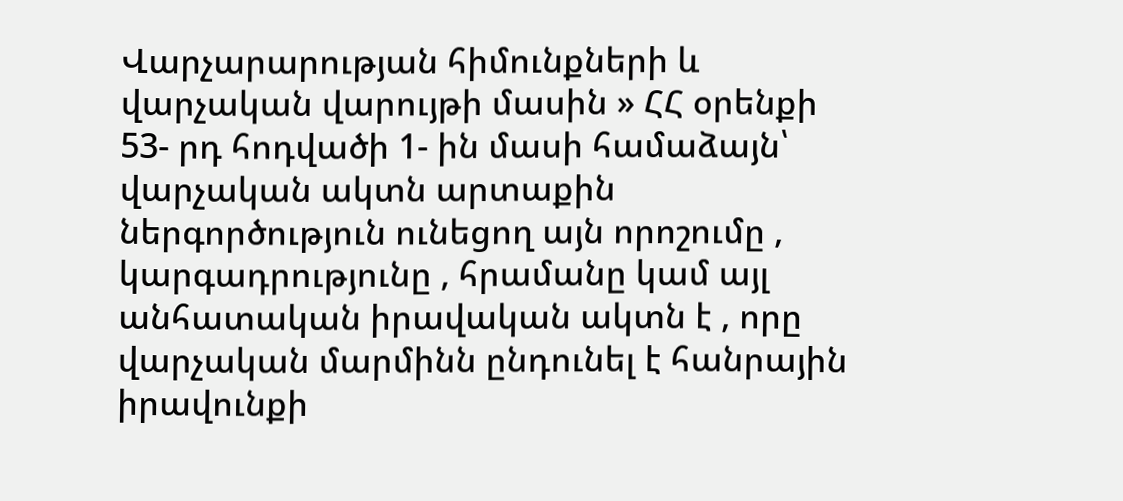Վարչարարության հիմունքների և վարչական վարույթի մասին » ՀՀ օրենքի 53- րդ հոդվածի 1- ին մասի համաձայն՝ վարչական ակտն արտաքին ներգործություն ունեցող այն որոշումը , կարգադրությունը , հրամանը կամ այլ անհատական իրավական ակտն է , որը վարչական մարմինն ընդունել է հանրային իրավունքի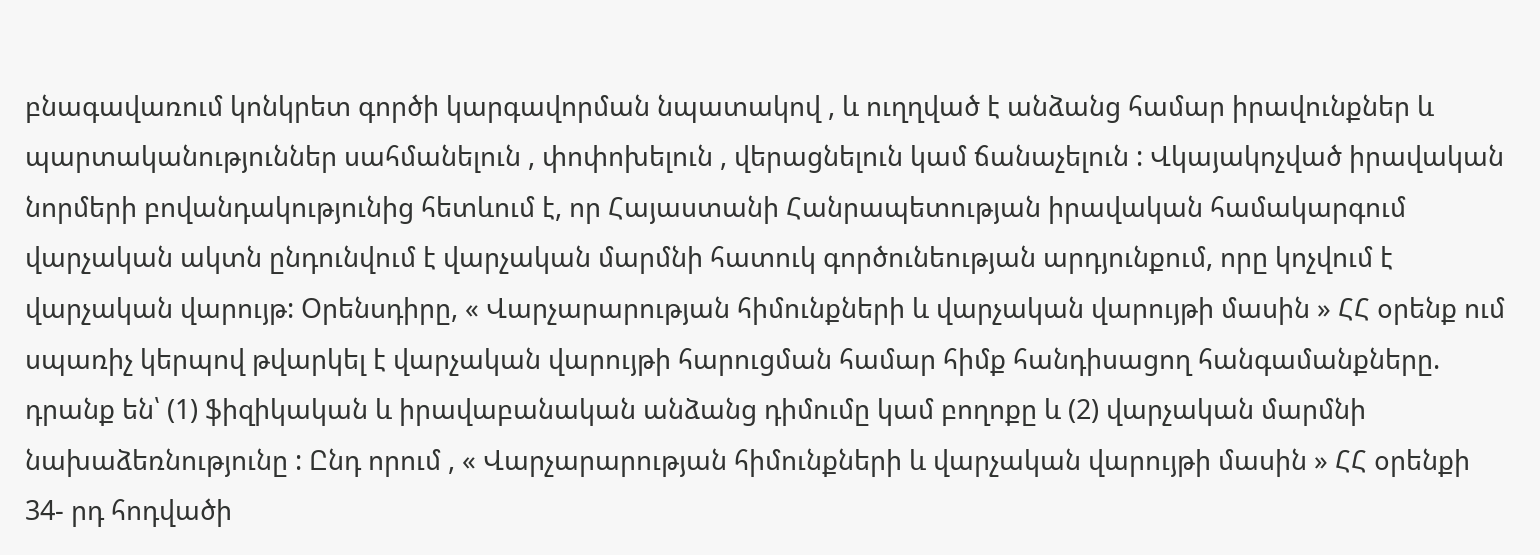բնագավառում կոնկրետ գործի կարգավորման նպատակով , և ուղղված է անձանց համար իրավունքներ և պարտականություններ սահմանելուն , փոփոխելուն , վերացնելուն կամ ճանաչելուն : Վկայակոչված իրավական նորմերի բովանդակությունից հետևում է, որ Հայաստանի Հանրապետության իրավական համակարգում վարչական ակտն ընդունվում է վարչական մարմնի հատուկ գործունեության արդյունքում, որը կոչվում է վարչական վարույթ: Օրենսդիրը, « Վարչարարության հիմունքների և վարչական վարույթի մասին » ՀՀ օրենք ում սպառիչ կերպով թվարկել է վարչական վարույթի հարուցման համար հիմք հանդիսացող հանգամանքները. դրանք են՝ (1) ֆիզիկական և իրավաբանական անձանց դիմումը կամ բողոքը և (2) վարչական մարմնի նախաձեռնությունը : Ընդ որում , « Վարչարարության հիմունքների և վարչական վարույթի մասին » ՀՀ օրենքի 34- րդ հոդվածի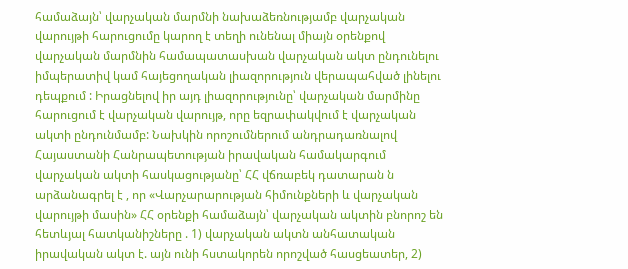համաձայն՝ վարչական մարմնի նախաձեռնությամբ վարչական վարույթի հարուցումը կարող է տեղի ունենալ միայն օրենքով վարչական մարմնին համապատասխան վարչական ակտ ընդունելու իմպերատիվ կամ հայեցողական լիազորություն վերապահված լինելու դեպքում : Իրացնելով իր այդ լիազորությունը՝ վարչական մարմինը հարուցում է վարչական վարույթ, որը եզրափակվում է վարչական ակտի ընդունմամբ: Նախկին որոշումներում անդրադառնալով Հայաստանի Հանրապետության իրավական համակարգում վարչական ակտի հասկացությանը՝ ՀՀ վճռաբեկ դատարան ն արձանագրել է , որ «Վարչարարության հիմունքների և վարչական վարույթի մասին» ՀՀ օրենքի համաձայն՝ վարչական ակտին բնորոշ են հետևյալ հատկանիշները . 1) վարչական ակտն անհատական իրավական ակտ է. այն ունի հստակորեն որոշված հասցեատեր, 2)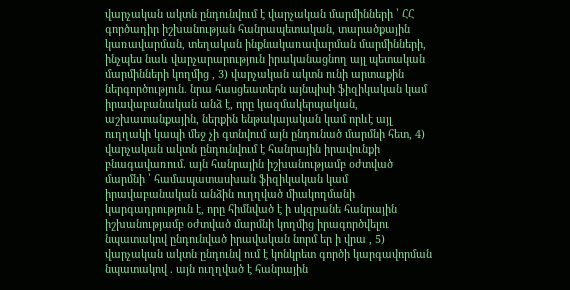վարչական ակտն ընդունվում է վարչական մարմինների ՝ ՀՀ գործադիր իշխանության հանրապետական, տարածքային կառավարման, տեղական ինքնակառավարման մարմինների, ինչպես նաև վարչարարություն իրականացնող այլ պետական մարմինների կողմից , 3) վարչական ակտն ունի արտաքին ներգործություն. նրա հասցեատերն այնպիսի ֆիզիկական կամ իրավաբանական անձ է, որը կազմակերպական, աշխատանքային, ներքին ենթակայական կամ որևէ այլ ուղղակի կապի մեջ չի գտնվում այն ընդունած մարմնի հետ, 4) վարչական ակտն ընդունվում է հանրային իրավունքի բնագավառում. այն հանրային իշխանությամբ օժտված մարմնի ՝ համապատասխան ֆիզիկական կամ իրավաբանական անձին ուղղված միակողմանի կարգադրություն է, որը հիմնված է ի սկզբանե հանրային իշխանությամբ օժտված մարմնի կողմից իրագործվելու նպատակով ընդունված իրավական նորմ եր ի վրա , 5) վարչական ակտն ընդունվ ում է կոնկրետ գործի կարգավորման նպատակով . այն ուղղված է հանրային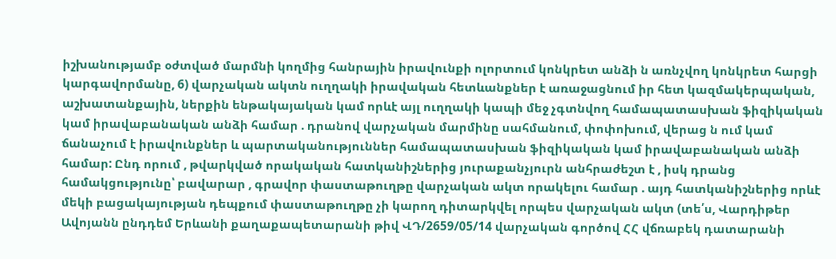իշխանությամբ օժտված մարմնի կողմից հանրային իրավունքի ոլորտում կոնկրետ անձի ն առնչվող կոնկրետ հարցի կարգավորմանը, 6) վարչական ակտն ուղղակի իրավական հետևանքներ է առաջացնում իր հետ կազմակերպական, աշխատանքային, ներքին ենթակայական կամ որևէ այլ ուղղակի կապի մեջ չգտնվող համապատասխան ֆիզիկական կամ իրավաբանական անձի համար . դրանով վարչական մարմինը սահմանում, փոփոխում, վերաց ն ում կամ ճանաչում է իրավունքներ և պարտականություններ համապատասխան ֆիզիկական կամ իրավաբանական անձի համար: Ընդ որում , թվարկված որակական հատկանիշներից յուրաքանչյուրն անհրաժեշտ է , իսկ դրանց համակցությունը՝ բավարար , գրավոր փաստաթուղթը վարչական ակտ որակելու համար . այդ հատկանիշներից որևէ մեկի բացակայության դեպքում փաստաթուղթը չի կարող դիտարկվել որպես վարչական ակտ (տե՛ս, Վարդիթեր Ավոյանն ընդդեմ Երևանի քաղաքապետարանի թիվ ՎԴ/2659/05/14 վարչական գործով ՀՀ վճռաբեկ դատարանի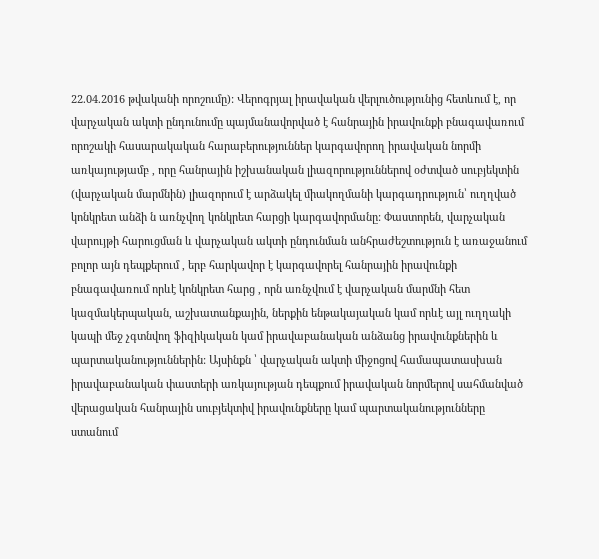22.04.2016 թվականի որոշումը): Վերոգրյալ իրավական վերլուծությունից հետևում է, որ վարչական ակտի ընդունումը պայմանավորված է հանրային իրավունքի բնագավառում որոշակի հասարակական հարաբերություններ կարգավորող իրավական նորմի առկայությամբ , որը հանրային իշխանական լիազորություններով օժտված սուբյեկտին (վարչական մարմնին) լիազորում է արձակել միակողմանի կարգադրություն՝ ուղղված կոնկրետ անձի ն առնչվող կոնկրետ հարցի կարգավորմանը: Փաստորեն, վարչական վարույթի հարուցման և վարչական ակտի ընդունման անհրաժեշտություն է առաջանում բոլոր այն դեպքերում , երբ հարկավոր է կարգավորել հանրային իրավունքի բնագավառում որևէ կոնկրետ հարց , որն առնչվում է վարչական մարմնի հետ կազմակերպական, աշխատանքային, ներքին ենթակայական կամ որևէ այլ ուղղակի կապի մեջ չգտնվող ֆիզիկական կամ իրավաբանական անձանց իրավունքներին և պարտականություններին: Այսինքն ՝ վարչական ակտի միջոցով համապատասխան իրավաբանական փաստերի առկայության դեպքում իրավական նորմերով սահմանված վերացական հանրային սուբյեկտիվ իրավունքները կամ պարտականությունները ստանում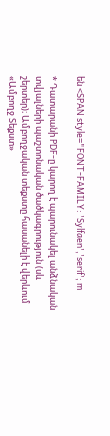են <SPAN style="FONT-FAMILY: 'Sylfaen','serif'; m

* Դատարանի PDF-ը կարող է պարունակել անձնական տվյալների պաշտոնական ծածկագրություն (սև շերտեր)։ Ամբողջական տեքստը հասանելի է վերևում «Ամբողջ Տեքստ»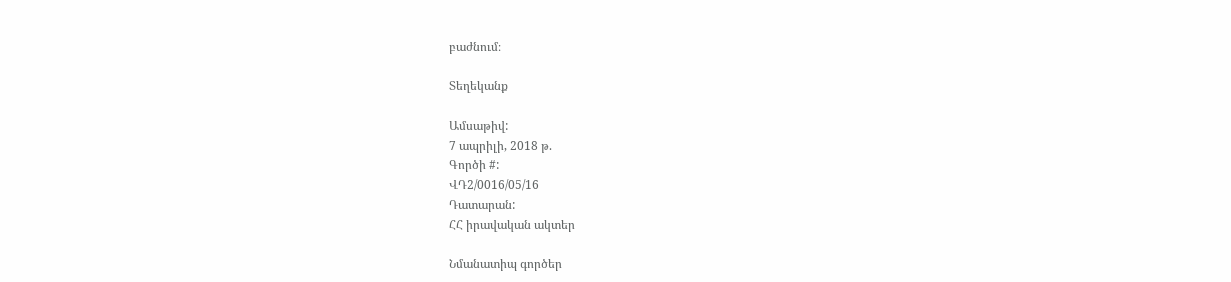բաժնում։

Տեղեկանք

Ամսաթիվ:
7 ապրիլի, 2018 թ.
Գործի #:
ՎԴ2/0016/05/16
Դատարան:
ՀՀ իրավական ակտեր

Նմանատիպ գործեր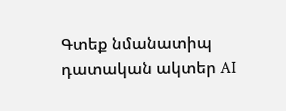Գտեք նմանատիպ դատական ակտեր AI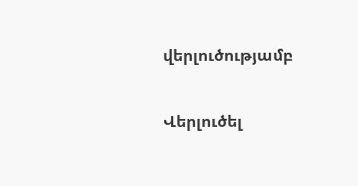վերլուծությամբ

Վերլուծել